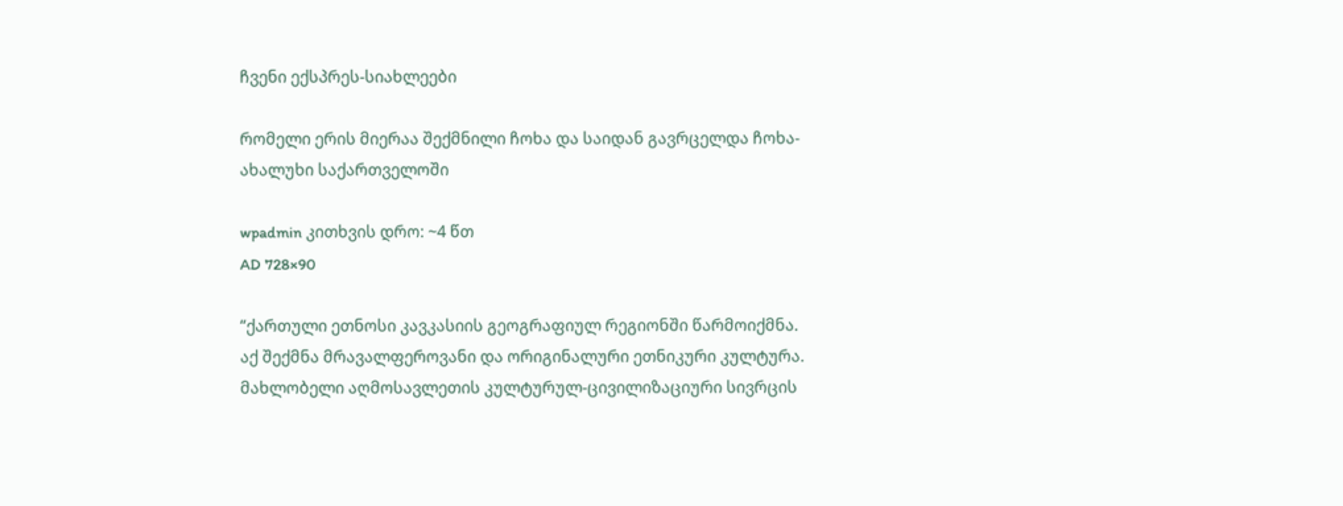ჩვენი ექსპრეს-სიახლეები

რომელი ერის მიერაა შექმნილი ჩოხა და საიდან გავრცელდა ჩოხა-ახალუხი საქართველოში

wpadmin კითხვის დრო: ~4 წთ
AD 728×90

“ქართული ეთნოსი კავკასიის გეოგრაფიულ რეგიონში წარმოიქმნა. აქ შექმნა მრავალფეროვანი და ორიგინალური ეთნიკური კულტურა. მახლობელი აღმოსავლეთის კულტურულ-ცივილიზაციური სივრცის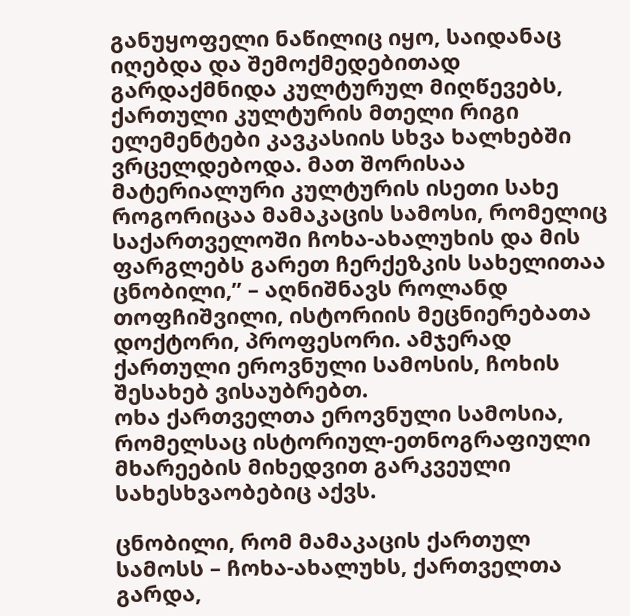განუყოფელი ნაწილიც იყო, საიდანაც იღებდა და შემოქმედებითად გარდაქმნიდა კულტურულ მიღწევებს, ქართული კულტურის მთელი რიგი ელემენტები კავკასიის სხვა ხალხებში ვრცელდებოდა. მათ შორისაა მატერიალური კულტურის ისეთი სახე როგორიცაა მამაკაცის სამოსი, რომელიც საქართველოში ჩოხა-ახალუხის და მის ფარგლებს გარეთ ჩერქეზკის სახელითაა ცნობილი,” – აღნიშნავს როლანდ თოფჩიშვილი, ისტორიის მეცნიერებათა დოქტორი, პროფესორი. ამჯერად ქართული ეროვნული სამოსის, ჩოხის შესახებ ვისაუბრებთ.
ოხა ქართველთა ეროვნული სამოსია, რომელსაც ისტორიულ-ეთნოგრაფიული მხარეების მიხედვით გარკვეული სახესხვაობებიც აქვს.

ცნობილი, რომ მამაკაცის ქართულ სამოსს – ჩოხა-ახალუხს, ქართველთა გარდა,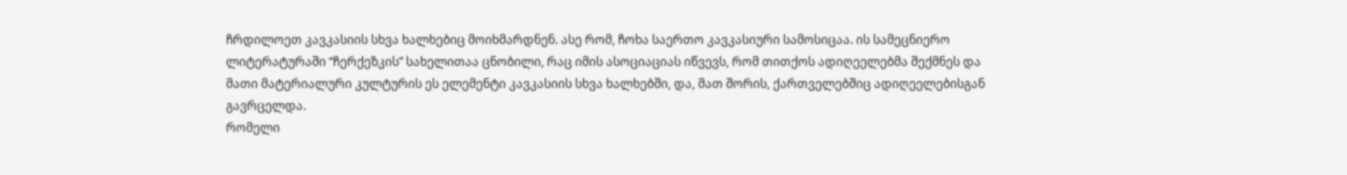ჩრდილოეთ კავკასიის სხვა ხალხებიც მოიხმარდნენ. ასე რომ, ჩოხა საერთო კავკასიური სამოსიცაა. ის სამეცნიერო ლიტერატურაში “ჩერქეზკის” სახელითაა ცნობილი, რაც იმის ასოციაციას იწვევს, რომ თითქოს ადიღეელებმა შექმნეს და მათი მატერიალური კულტურის ეს ელემენტი კავკასიის სხვა ხალხებში, და, მათ შორის, ქართველებშიც ადიღეელებისგან გავრცელდა.
რომელი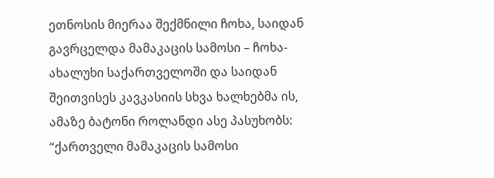ეთნოსის მიერაა შექმნილი ჩოხა, საიდან გავრცელდა მამაკაცის სამოსი – ჩოხა-ახალუხი საქართველოში და საიდან შეითვისეს კავკასიის სხვა ხალხებმა ის, ამაზე ბატონი როლანდი ასე პასუხობს:
“ქართველი მამაკაცის სამოსი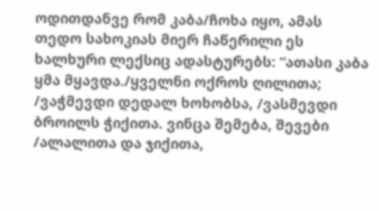ოდითდანვე რომ კაბა/ჩოხა იყო, ამას თედო სახოკიას მიერ ჩაწერილი ეს ხალხური ლექსიც ადასტურებს: “ათასი კაბა ყმა მყავდა./ყველნი ოქროს ღილითა; /ვაჭმევდი დედალ ხოხობსა, /ვასმევდი ბროილს ჭიქითა. ვინცა შემება, შევები /ალალითა და ჯიქითა,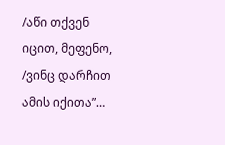/აწი თქვენ იცით, მეფენო, /ვინც დარჩით ამის იქითა”…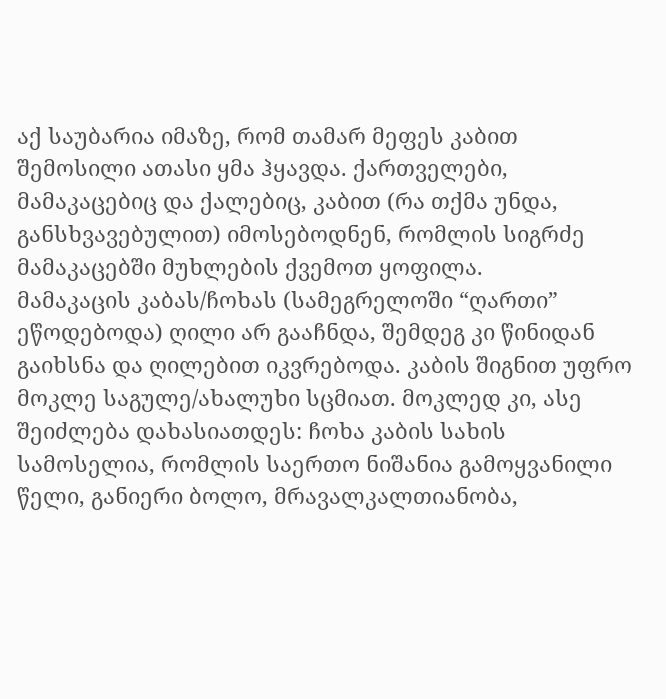აქ საუბარია იმაზე, რომ თამარ მეფეს კაბით შემოსილი ათასი ყმა ჰყავდა. ქართველები, მამაკაცებიც და ქალებიც, კაბით (რა თქმა უნდა, განსხვავებულით) იმოსებოდნენ, რომლის სიგრძე მამაკაცებში მუხლების ქვემოთ ყოფილა.
მამაკაცის კაბას/ჩოხას (სამეგრელოში “ღართი” ეწოდებოდა) ღილი არ გააჩნდა, შემდეგ კი წინიდან გაიხსნა და ღილებით იკვრებოდა. კაბის შიგნით უფრო მოკლე საგულე/ახალუხი სცმიათ. მოკლედ კი, ასე შეიძლება დახასიათდეს: ჩოხა კაბის სახის სამოსელია, რომლის საერთო ნიშანია გამოყვანილი წელი, განიერი ბოლო, მრავალკალთიანობა,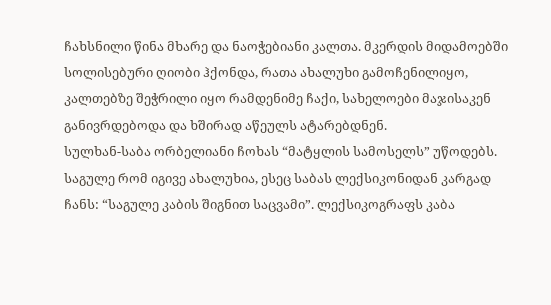ჩახსნილი წინა მხარე და ნაოჭებიანი კალთა. მკერდის მიდამოებში სოლისებური ღიობი ჰქონდა, რათა ახალუხი გამოჩენილიყო, კალთებზე შეჭრილი იყო რამდენიმე ჩაქი, სახელოები მაჯისაკენ განივრდებოდა და ხშირად აწეულს ატარებდნენ.
სულხან-საბა ორბელიანი ჩოხას “მატყლის სამოსელს” უწოდებს. საგულე რომ იგივე ახალუხია, ესეც საბას ლექსიკონიდან კარგად ჩანს: “საგულე კაბის შიგნით საცვამი”. ლექსიკოგრაფს კაბა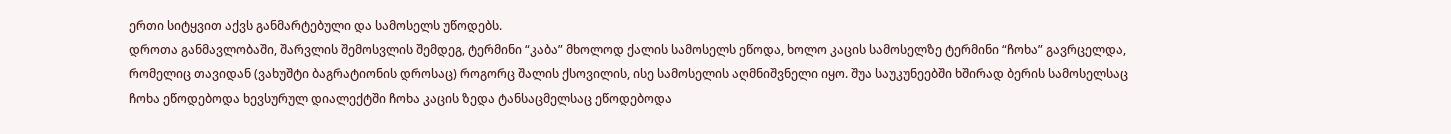ერთი სიტყვით აქვს განმარტებული და სამოსელს უწოდებს.
დროთა განმავლობაში, შარვლის შემოსვლის შემდეგ, ტერმინი “კაბა” მხოლოდ ქალის სამოსელს ეწოდა, ხოლო კაცის სამოსელზე ტერმინი “ჩოხა” გავრცელდა, რომელიც თავიდან (ვახუშტი ბაგრატიონის დროსაც) როგორც შალის ქსოვილის, ისე სამოსელის აღმნიშვნელი იყო. შუა საუკუნეებში ხშირად ბერის სამოსელსაც ჩოხა ეწოდებოდა ხევსურულ დიალექტში ჩოხა კაცის ზედა ტანსაცმელსაც ეწოდებოდა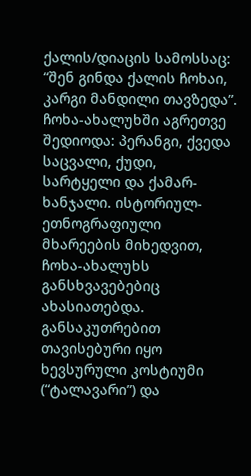ქალის/დიაცის სამოსსაც: “შენ გინდა ქალის ჩოხაი, კარგი მანდილი თავზედა”.
ჩოხა-ახალუხში აგრეთვე შედიოდა: პერანგი, ქვედა საცვალი, ქუდი, სარტყელი და ქამარ-ხანჯალი. ისტორიულ-ეთნოგრაფიული მხარეების მიხედვით, ჩოხა-ახალუხს განსხვავებებიც ახასიათებდა. განსაკუთრებით თავისებური იყო ხევსურული კოსტიუმი (“ტალავარი”) და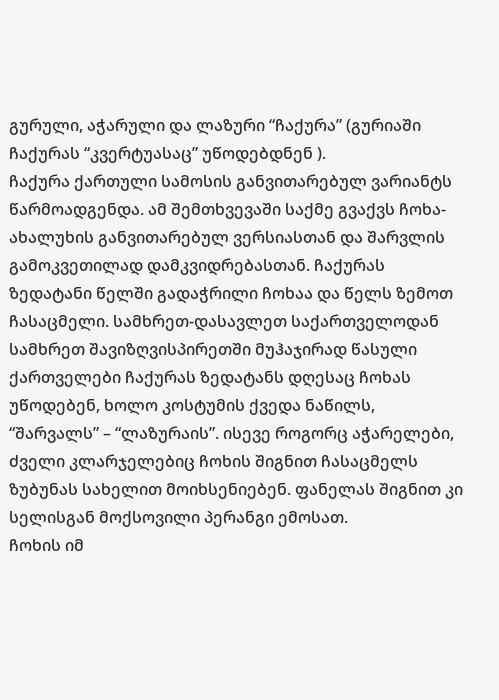გურული, აჭარული და ლაზური “ჩაქურა” (გურიაში ჩაქურას “კვერტუასაც” უწოდებდნენ ).
ჩაქურა ქართული სამოსის განვითარებულ ვარიანტს წარმოადგენდა. ამ შემთხვევაში საქმე გვაქვს ჩოხა-ახალუხის განვითარებულ ვერსიასთან და შარვლის გამოკვეთილად დამკვიდრებასთან. ჩაქურას ზედატანი წელში გადაჭრილი ჩოხაა და წელს ზემოთ ჩასაცმელი. სამხრეთ-დასავლეთ საქართველოდან სამხრეთ შავიზღვისპირეთში მუჰაჯირად წასული ქართველები ჩაქურას ზედატანს დღესაც ჩოხას უწოდებენ, ხოლო კოსტუმის ქვედა ნაწილს, “შარვალს” – “ლაზურაის”. ისევე როგორც აჭარელები, ძველი კლარჯელებიც ჩოხის შიგნით ჩასაცმელს ზუბუნას სახელით მოიხსენიებენ. ფანელას შიგნით კი სელისგან მოქსოვილი პერანგი ემოსათ.
ჩოხის იმ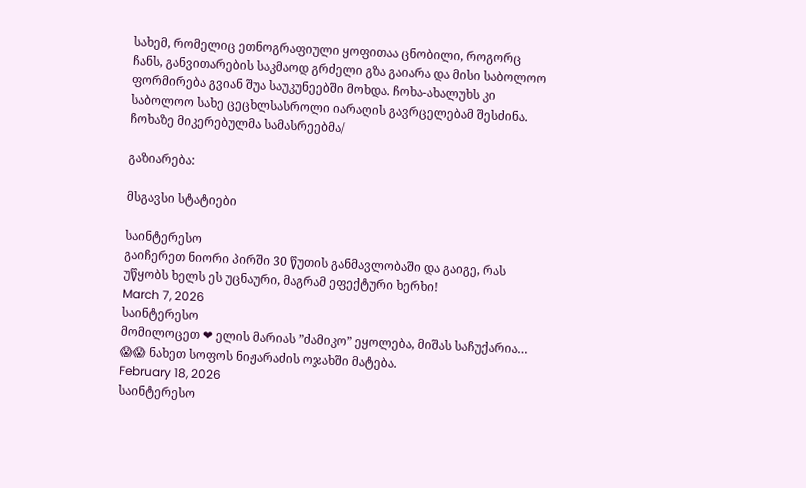სახემ, რომელიც ეთნოგრაფიული ყოფითაა ცნობილი, როგორც ჩანს, განვითარების საკმაოდ გრძელი გზა გაიარა და მისი საბოლოო ფორმირება გვიან შუა საუკუნეებში მოხდა. ჩოხა-ახალუხს კი საბოლოო სახე ცეცხლსასროლი იარაღის გავრცელებამ შესძინა. ჩოხაზე მიკერებულმა სამასრეებმა/

გაზიარება:

მსგავსი სტატიები

საინტერესო
გაიჩერეთ ნიორი პირში 30 წუთის განმავლობაში და გაიგე, რას უწყობს ხელს ეს უცნაური, მაგრამ ეფექტური ხერხი!
March 7, 2026
საინტერესო
მომილოცეთ ❤ ელის მარიას ”ძამიკო” ეყოლება, მიშას საჩუქარია… 😱😱 ნახეთ სოფოს ნიჟარაძის ოჯახში მატება.
February 18, 2026
საინტერესო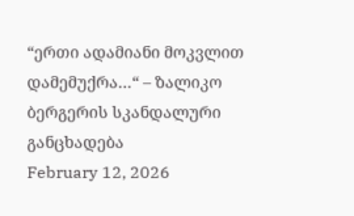“ერთი ადამიანი მოკვლით დამემუქრა…“ – ზალიკო ბერგერის სკანდალური განცხადება
February 12, 2026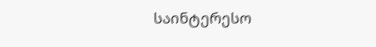საინტერესო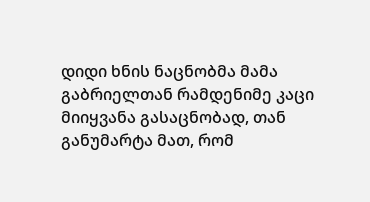დიდი ხნის ნაცნობმა მამა გაბრიელთან რამდენიმე კაცი მიიყვანა გასაცნობად, თან განუმარტა მათ, რომ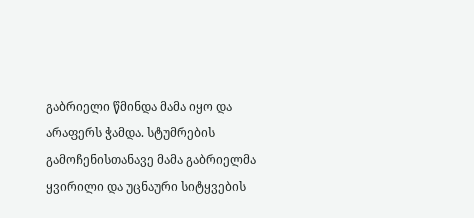გაბრიელი წმინდა მამა იყო და არაფერს ჭამდა. სტუმრების გამოჩენისთანავე მამა გაბრიელმა ყვირილი და უცნაური სიტყვების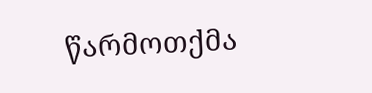წარმოთქმა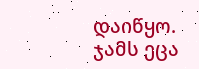დაიწყო. ჯამს ეცა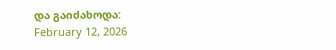და გაიძახოდა:
February 12, 2026